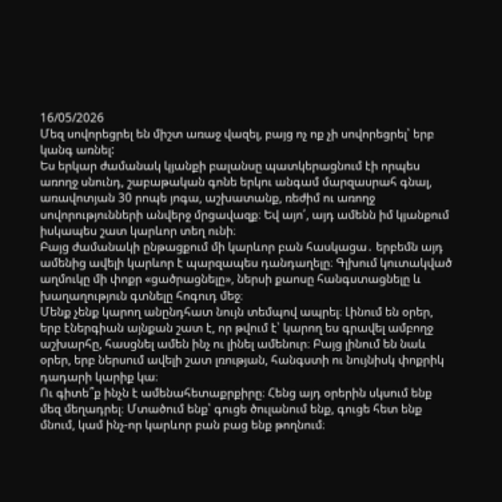16/05/2026
Մեզ սովորեցրել են միշտ առաջ վազել, բայց ոչ ոք չի սովորեցրել՝ երբ կանգ առնել:
Ես երկար ժամանակ կյանքի բալանսը պատկերացնում էի որպես առողջ սնունդ, շաբաթական գոնե երկու անգամ մարզասրահ գնալ, առավոտյան 30 րոպե յոգա, աշխատանք, ռեժիմ ու առողջ սովորությունների անվերջ մրցավազք։ Եվ այո՛, այդ ամենն իմ կյանքում իսկապես շատ կարևոր տեղ ունի։
Բայց ժամանակի ընթացքում մի կարևոր բան հասկացա․ երբեմն այդ ամենից ավելի կարևոր է պարզապես դանդաղելը։ Գլխում կուտակված աղմուկը մի փոքր «ցածրացնելը», ներսի քաոսը հանգստացնելը և խաղաղություն գտնելը հոգուդ մեջ։
Մենք չենք կարող անընդհատ նույն տեմպով ապրել։ Լինում են օրեր, երբ էներգիան այնքան շատ է, որ թվում է՝ կարող ես գրավել ամբողջ աշխարհը, հասցնել ամեն ինչ ու լինել ամենուր։ Բայց լինում են նաև օրեր, երբ ներսում ավելի շատ լռության, հանգստի ու նույնիսկ փոքրիկ դադարի կարիք կա։
Ու գիտե՞ք ինչն է ամենահետաքրքիրը։ Հենց այդ օրերին սկսում ենք մեզ մեղադրել։ Մտածում ենք՝ գուցե ծուլանում ենք, գուցե հետ ենք մնում, կամ ինչ-որ կարևոր բան բաց ենք թողնում։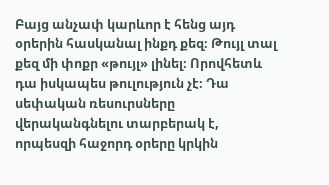Բայց անչափ կարևոր է հենց այդ օրերին հասկանալ ինքդ քեզ։ Թույլ տալ քեզ մի փոքր «թույլ» լինել։ Որովհետև դա իսկապես թուլություն չէ։ Դա սեփական ռեսուրսները վերականգնելու տարբերակ է, որպեսզի հաջորդ օրերը կրկին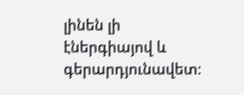լինեն լի էներգիայով և գերարդյունավետ։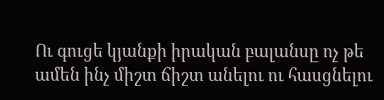Ու գուցե կյանքի իրական բալանսը ոչ թե ամեն ինչ միշտ ճիշտ անելու ու հասցնելու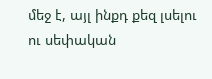մեջ է, այլ ինքդ քեզ լսելու ու սեփական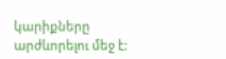կարիքները արժևորելու մեջ է: